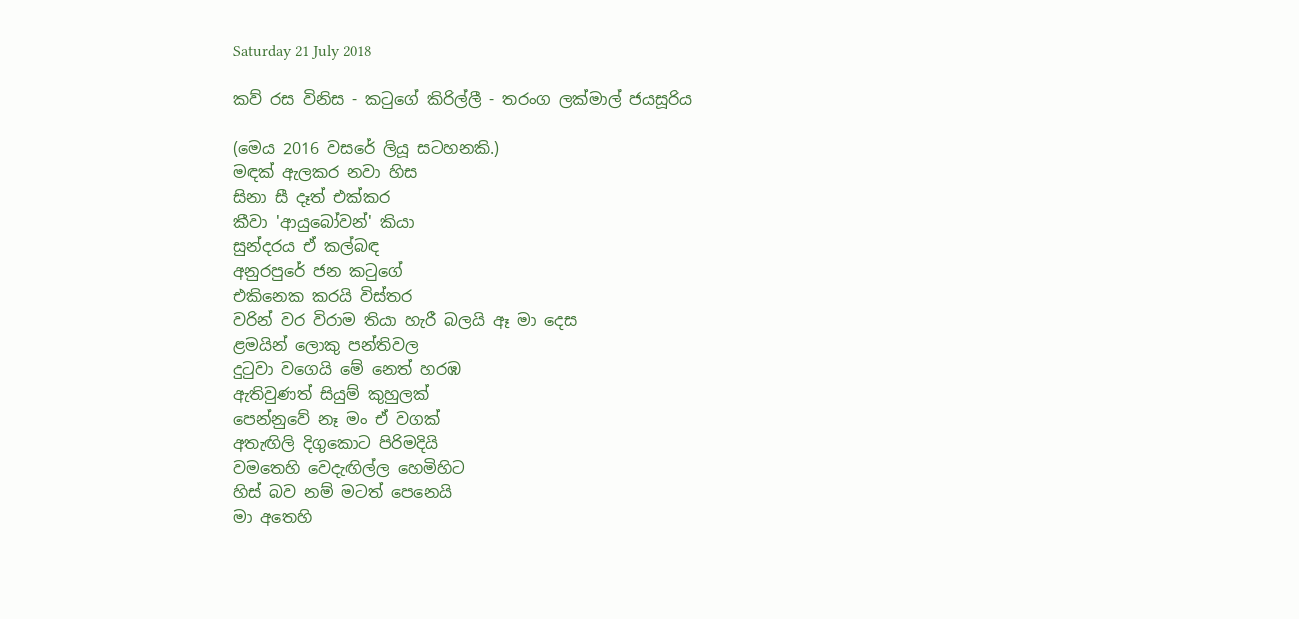Saturday 21 July 2018

කව් රස විනිස - කටුගේ කිරිල්ලී - තරංග ලක්මාල් ජයසූරිය

(මෙය 2016 වසරේ ලියූ සටහනකි.)
මඳක් ඇලකර නවා හිස
සිනා සී දෑත් එක්කර
කීවා 'ආයුබෝවන්' කියා
සුන්දරය ඒ කල්බඳ
අනුරපුරේ ජන කටුගේ
එකිනෙක කරයි විස්තර
වරින් වර විරාම තියා හැරී බලයි ඈ මා දෙස
ළමයින් ලොකු පන්තිවල
දුටුවා වගෙයි මේ නෙත් හරඹ
ඇතිවුණත් සියුම් කුහුලක්
පෙන්නුවේ නෑ මං ඒ වගක්
අතැඟිලි දිගුකොට පිරිමදියි
වමතෙහි වෙදැඟිල්ල හෙමිහිට
හිස් බව නම් මටත් පෙනෙයි
මා අතෙහි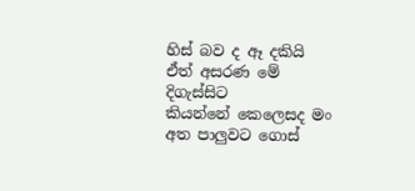හිස් බව ද ඈ දකියි
ඒත් අසරණ මේ දිගැස්සිට
කියන්නේ කෙලෙසද මං
අත පාලුවට ගොස්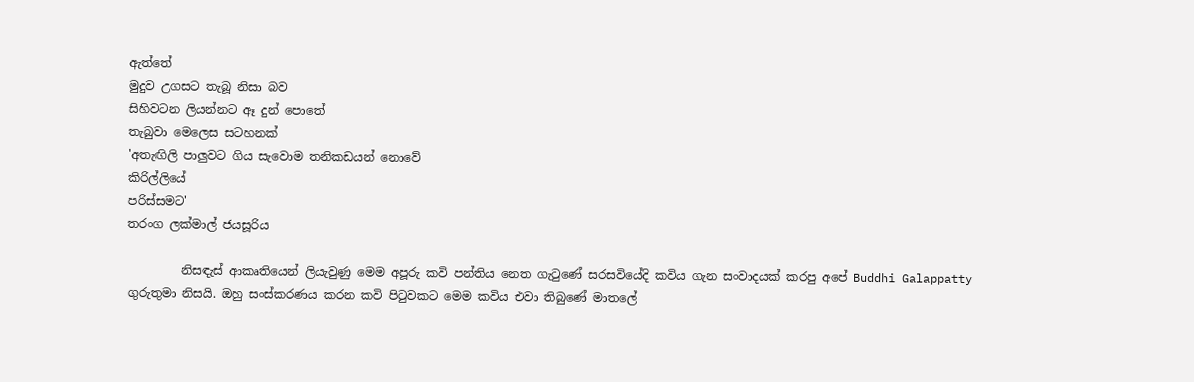ඇත්තේ
මුදුව උගසට තැබූ නිසා බව
සිහිවටන ලියන්නට ඈ දුන් පොතේ
තැබුවා මෙලෙස සටහනක්
'අතැඟිලි පාලුවට ගිය සැවොම තනිකඩයන් නොවේ
කිරිල්ලියේ
පරිස්සමට'
තරංග ලක්මාල් ජයසූරිය

         නිසඳැස් ආකෘතියෙන් ලියැවුණු මෙම අපූරු කවි පන්තිය නෙත ගැටුණේ සරසවියේදි කවිය ගැන සංවාදයක් කරපු අපේ Buddhi Galappatty ගුරුතුමා නිසයි. ඔහු සංස්කරණය කරන කවි පිටුවකට මෙම කවිය එවා තිබුණේ මාතලේ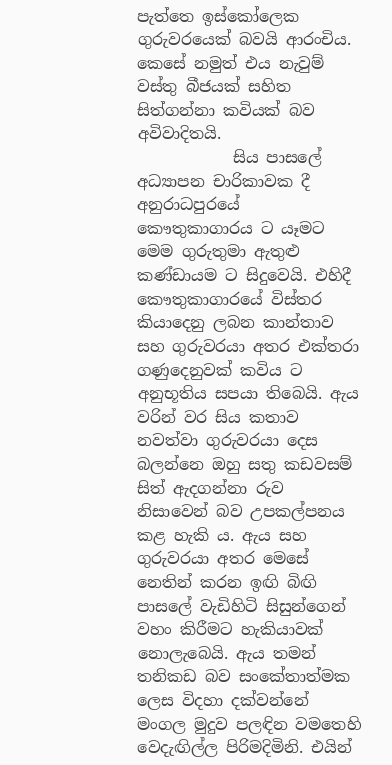පැත්තෙ ඉස්කෝලෙක ගුරුවරයෙක් බවයි ආරංචිය. කෙසේ නමුත් එය නැවුම් වස්තු බීජයක් සහිත සිත්ගන්නා කවියක් බව අවිවාදිතයි.
            සිය පාසලේ අධ්‍යාපන චාරිකාවක දී අනුරාධපුරයේ කෞතුකාගාරය ට යෑමට මෙම ගුරුතුමා ඇතුළු කණ්ඩායම ට සිදුවෙයි. එහිදී කෞතුකාගාරයේ විස්තර කියාදෙනු ලබන කාන්තාව සහ ගුරුවරයා අතර එක්තරා ගණුදෙනුවක් කවිය ට අනුභූතිය සපයා තිබෙයි. ඇය වරින් වර සිය කතාව නවත්වා ගුරුවරයා දෙස බලන්නෙ ඔහු සතු කඩවසම් සිත් ඇදගන්නා රුව නිසාවෙන් බව උපකල්පනය කළ හැකි ය. ඇය සහ ගුරුවරයා අතර මෙසේ නෙතින් කරන ඉඟි බිඟි පාසලේ වැඩිහිටි සිසුන්ගෙන් වහං කිරීමට හැකියාවක් නොලැබෙයි. ඇය තමන් තනිකඩ බව සංකේතාත්මක ලෙස විදහා දක්වන්නේ මංගල මුදුව පලඳින වමතෙහි වෙදැඟිල්ල පිරිමදිමිනි. එයින්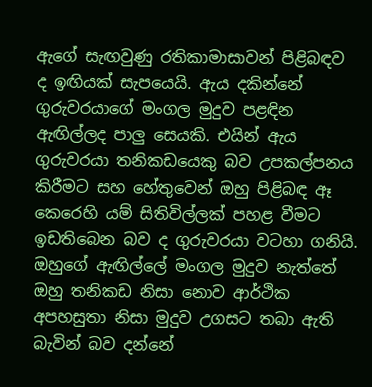ඇගේ සැඟවුණු රතිකාමාසාවන් පිළිබඳව ද ඉඟියක් සැපයෙයි. ඇය දකින්නේ ගුරුවරයාගේ මංගල මුදුව පළඳින ඇඟිල්ලද පාලු සෙයකි. එයින් ඇය ගුරුවරයා තනිකඩයෙකු බව උපකල්පනය කිරීමට සහ හේතුවෙන් ඔහු පිළිබඳ ඈ කෙරෙහි යම් සිතිවිල්ලක් පහළ වීමට ඉඩතිබෙන බව ද ගුරුවරයා වටහා ගනියි. ඔහුගේ ඇඟිල්ලේ මංගල මුදුව නැත්තේ ඔහු තනිකඩ නිසා නොව ආර්ථික අපහසුතා නිසා මුදුව උගසට තබා ඇති බැවින් බව දන්නේ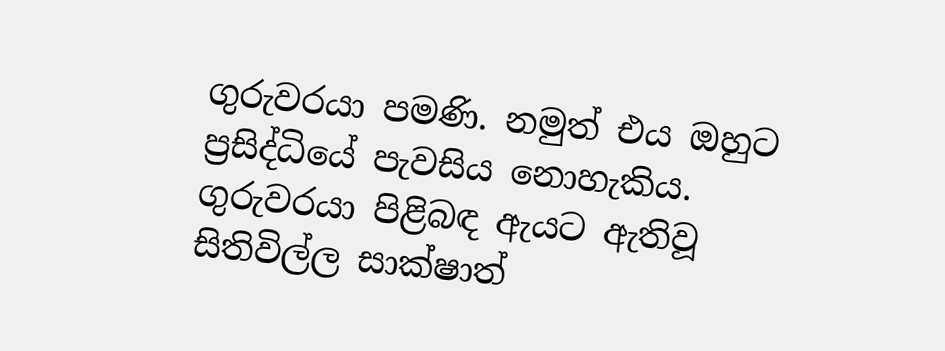ගුරුවරයා පමණි. නමුත් එය ඔහුට ප්‍රසිද්ධියේ පැවසිය නොහැකිය. ගුරුවරයා පිළිබඳ ඇයට ඇතිවූ සිතිවිල්ල සාක්ෂාත්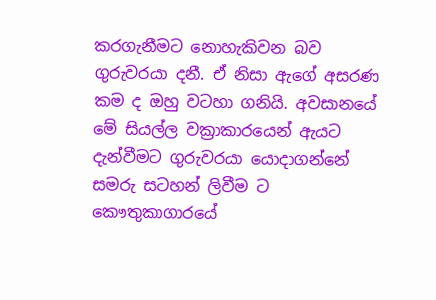කරගැනීමට නොහැකිවන බව ගුරුවරයා දනී. ඒ නිසා ඇගේ අසරණ කම ද ඔහු වටහා ගනියි. අවසානයේ මේ සියල්ල වක්‍රාකාරයෙන් ඇයට දැන්වීමට ගුරුවරයා යොදාගන්නේ සමරු සටහන් ලිවීම ට කෞතුකාගාරයේ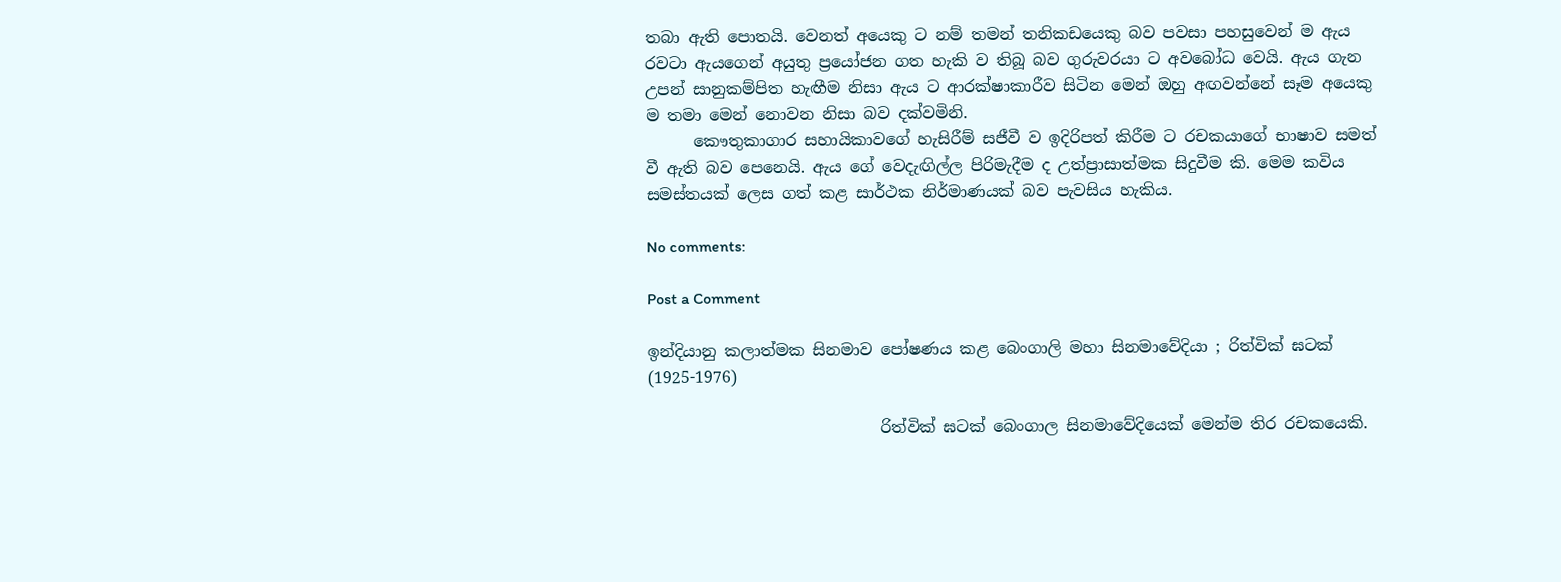තබා ඇති පොතයි. වෙනත් අයෙකු ට නම් තමන් තනිකඩයෙකු බව පවසා පහසුවෙන් ම ඇය රවටා ඇයගෙන් අයුතු ප්‍රයෝජන ගත හැකි ව තිබූ බව ගුරුවරයා ට අවබෝධ වෙයි. ඇය ගැන උපන් සානුකම්පිත හැඟීම නිසා ඇය ට ආරක්ෂාකාරීව සිටින මෙන් ඔහු අඟවන්නේ සෑම අයෙකු ම තමා මෙන් නොවන නිසා බව දක්වමිනි.
      කෞතුකාගාර සහායිකාවගේ හැසිරීම් සජීවී ව ඉදිරිපත් කිරීම ට රචකයාගේ භාෂාව සමත් වී ඇති බව පෙනෙයි. ඇය ගේ වෙදැඟිල්ල පිරිමැදීම ද උත්ප්‍රාසාත්මක සිදුවීම කි. මෙම කවිය සමස්තයක් ලෙස ගත් කළ සාර්ථක නිර්මාණයක් බව පැවසිය හැකිය.

No comments:

Post a Comment

ඉන්දියානු කලාත්මක සිනමාව පෝෂණය කළ බෙංගාලි මහා සිනමාවේදියා ; රිත්වික් ඝටක් (1925-1976)

                             රිත්වික් ඝටක් බෙංගාල සිනමාවේදියෙක් මෙන්ම තිර රචකයෙකි.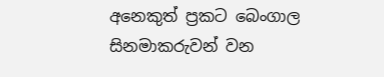අනෙකුත් ප්‍රකට බෙංගාල සිනමාකරුවන් වන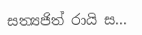සත්‍යජිත් රායි ස...